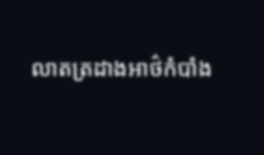លាតត្រដាងអាថ៌កំបាំង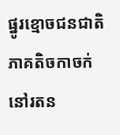ផ្នូរខ្មោចជនជាតិភាគតិចកាចក់នៅរតន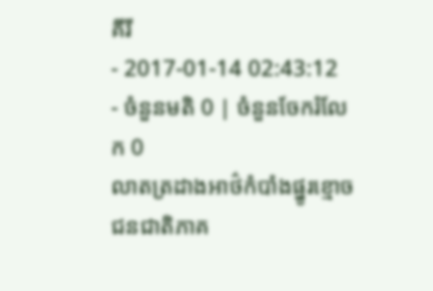គីរី
- 2017-01-14 02:43:12
- ចំនួនមតិ 0 | ចំនួនចែករំលែក 0
លាតត្រដាងអាថ៌កំបាំងផ្នូរខ្មោចជនជាតិភាគ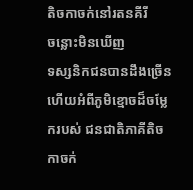តិចកាចក់នៅរតនគីរី
ចន្លោះមិនឃើញ
ទស្សនិកជនបានដឹងច្រើនហើយអំពីភូមិខ្មោចដ៏ចម្លែករបស់ ជនជាតិភាគីតិចកាចក់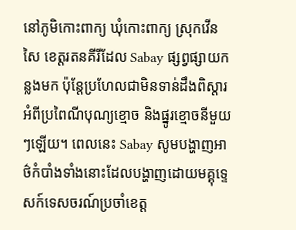នៅភូមិកោះពាក្យ ឃុំកោះពាក្យ ស្រុកវើនសៃ ខេត្តរតនគីរីដែល Sabay ផ្សព្វផ្សាយកន្លងមក ប៉ុន្តែប្រហែលជាមិនទាន់ដឹងពិស្តារអំពីប្រពៃណីបុណ្យខ្មោច និងផ្នូរខ្មោចនីមួយៗឡើយ។ ពេលនេះ Sabay សូមបង្ហាញអាថ៌កំបាំងទាំងនោះដែលបង្ហាញដោយមគ្គុទ្ទេសក៍ទេសចរណ៍ប្រចាំខេត្ត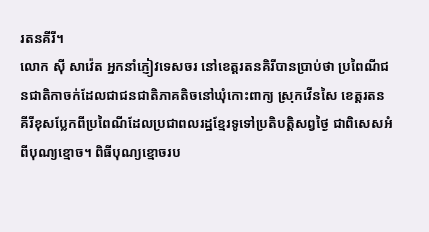រតនគីរី។
លោក ស៊ី សាវ៉េត អ្នកនាំភ្ញៀវទេសចរ នៅខេត្តរតនគិរីបានប្រាប់ថា ប្រពៃណីជនជាតិកាចក់ដែលជាជនជាតិភាគតិចនៅឃុំកោះពាក្យ ស្រុកវើនសៃ ខេត្តរតនគីរីខុសប្លែកពីប្រពៃណីដែលប្រជាពលរដ្ឋខ្មែរទូទៅប្រតិបត្តិសព្វថ្ងៃ ជាពិសេសអំពីបុណ្យខ្មោច។ ពិធីបុណ្យខ្មោចរប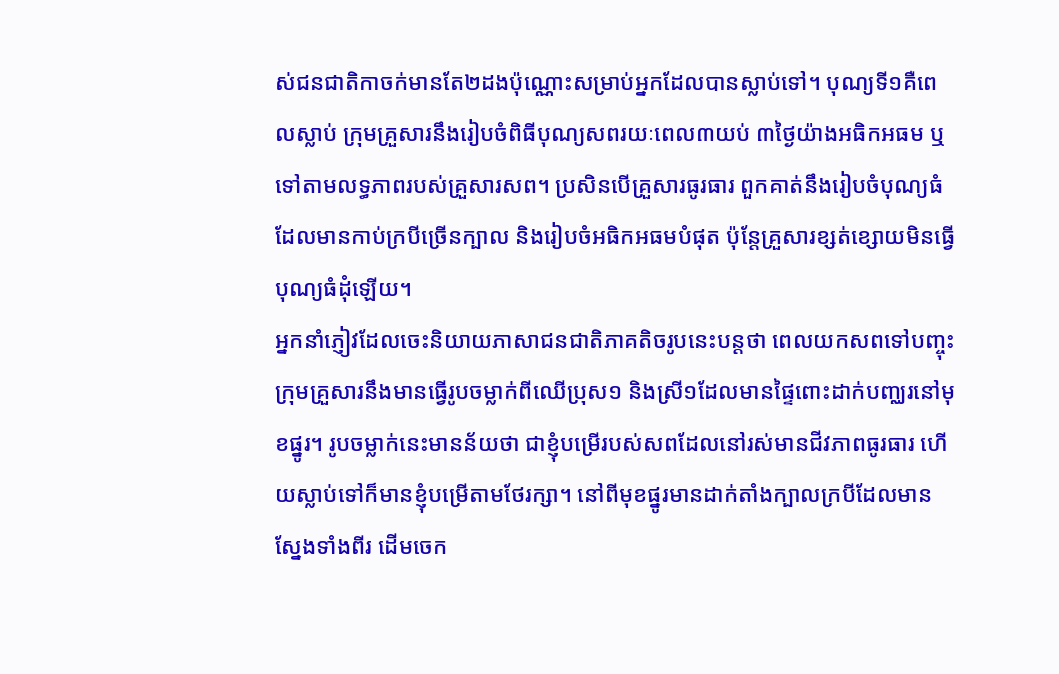ស់ជនជាតិកាចក់មានតែ២ដងប៉ុណ្ណោះសម្រាប់អ្នកដែលបានស្លាប់ទៅ។ បុណ្យទី១គឺពេលស្លាប់ ក្រុមគ្រួសារនឹងរៀបចំពិធីបុណ្យសពរយៈពេល៣យប់ ៣ថ្ងៃយ៉ាងអធិកអធម ឬទៅតាមលទ្ធភាពរបស់គ្រួសារសព។ ប្រសិនបើគ្រួសារធូរធារ ពួកគាត់នឹងរៀបចំបុណ្យធំដែលមានកាប់ក្របីច្រើនក្បាល និងរៀបចំអធិកអធមបំផុត ប៉ុន្តែគ្រួសារខ្សត់ខ្សោយមិនធ្វើបុណ្យធំដុំឡើយ។
អ្នកនាំភ្ញៀវដែលចេះនិយាយភាសាជនជាតិភាគតិចរូបនេះបន្តថា ពេលយកសពទៅបញ្ចុះ ក្រុមគ្រួសារនឹងមានធ្វើរូបចម្លាក់ពីឈើប្រុស១ និងស្រី១ដែលមានផ្ទៃពោះដាក់បញ្ឈរនៅមុខផ្នូរ។ រូបចម្លាក់នេះមានន័យថា ជាខ្ញុំបម្រើរបស់សពដែលនៅរស់មានជីវភាពធូរធារ ហើយស្លាប់ទៅក៏មានខ្ញុំបម្រើតាមថែរក្សា។ នៅពីមុខផ្នូរមានដាក់តាំងក្បាលក្របីដែលមានស្នែងទាំងពីរ ដើមចេក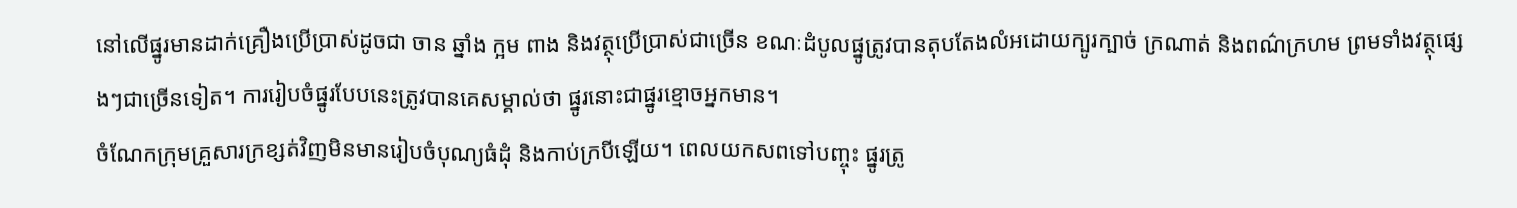នៅលើផ្នូរមានដាក់គ្រឿងប្រើប្រាស់ដូចជា ចាន ឆ្នាំង ក្អម ពាង និងវត្ថុប្រើប្រាស់ជាច្រើន ខណៈដំបូលផ្នូត្រូវបានតុបតែងលំអដោយក្បូរក្បាច់ ក្រណាត់ និងពណ៌ក្រហម ព្រមទាំងវត្ថុផ្សេងៗជាច្រើនទៀត។ ការរៀបចំផ្នូរបែបនេះត្រូវបានគេសម្គាល់ថា ផ្នូរនោះជាផ្នូរខ្មោចអ្នកមាន។
ចំណែកក្រុមគ្រួសារក្រខ្សត់វិញមិនមានរៀបចំបុណ្យធំដុំ និងកាប់ក្របីឡើយ។ ពេលយកសពទៅបញ្ចុះ ផ្នូរត្រូ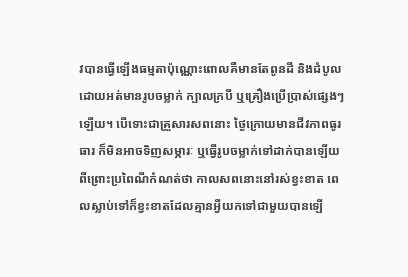វបានធ្វើឡើងធម្មតាប៉ុណ្ណោះពោលគឺមានតែពូនដី និងដំបូលដោយអត់មានរូបចម្លាក់ ក្បាលក្របី ឬគ្រឿងប្រើប្រាស់ផ្សេងៗឡើយ។ បើទោះជាគ្រួសារសពនោះ ថ្ងៃក្រោយមានជីវភាពធូរធារ ក៏មិនអាចទិញសម្ភារៈ ឬធ្វើរូបចម្លាក់ទៅដាក់បានឡើយ ពីព្រោះប្រពៃណីកំណត់ថា កាលសពនោះនៅរស់ខ្វះខាត ពេលស្លាប់ទៅក៏ខ្វះខាតដែលគ្មានអ្វីយកទៅជាមួយបានឡើ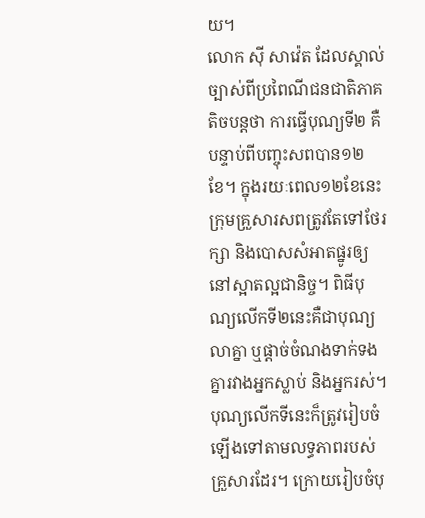យ។
លោក ស៊ី សាវ៉េត ដែលស្គាល់ច្បាស់ពីប្រពៃណីជនជាតិភាគតិចបន្តថា ការធ្វើបុណ្យទី២ គឺបន្ទាប់ពីបញ្ចុះសពបាន១២ខែ។ ក្នុងរយៈពេល១២ខែនេះ ក្រុមគ្រួសារសពត្រូវតែទៅថែរក្សា និងបោសសំអាតផ្នូរឲ្យនៅស្អាតល្អជានិច្ច។ ពិធីបុណ្យលើកទី២នេះគឺជាបុណ្យលាគ្នា ឬផ្ដាច់ចំណងទាក់ទងគ្នារវាងអ្នកស្លាប់ និងអ្នករស់។ បុណ្យលើកទីនេះក៏ត្រូវរៀបចំឡើងទៅតាមលទ្ធភាពរបស់គ្រួសារដែរ។ ក្រោយរៀបចំបុ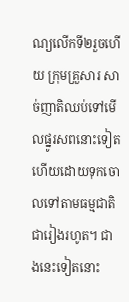ណ្យលើកទី២រួចហើយ ក្រុមគ្រួសារ សាច់ញាតិឈប់ទៅមើលផ្នូរសពនោះទៀតហើយដោយទុកចោលទៅតាមធម្មជាតិជារៀងរហូត។ ជាងនេះទៀតនោះ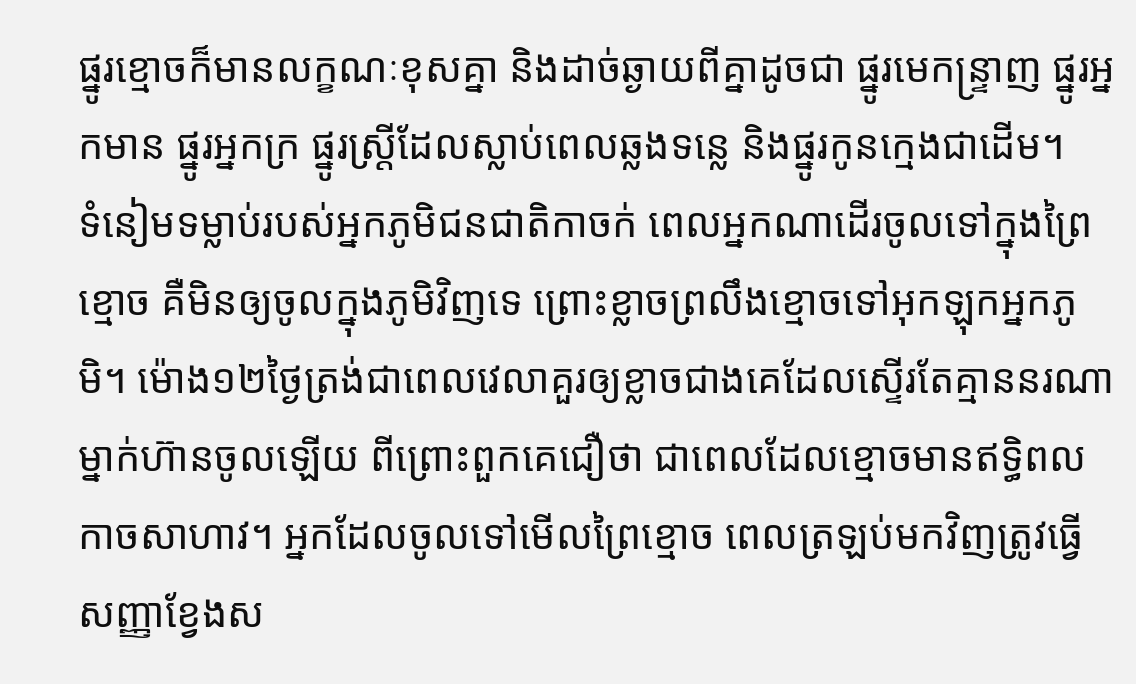ផ្នូរខ្មោចក៏មានលក្ខណៈខុសគ្នា និងដាច់ឆ្ងាយពីគ្នាដូចជា ផ្នូរមេកន្ទ្រាញ ផ្នូរអ្នកមាន ផ្នូរអ្នកក្រ ផ្នូរស្ត្រីដែលស្លាប់ពេលឆ្លងទន្លេ និងផ្នូរកូនក្មេងជាដើម។
ទំនៀមទម្លាប់របស់អ្នកភូមិជនជាតិកាចក់ ពេលអ្នកណាដើរចូលទៅក្នុងព្រៃខ្មោច គឺមិនឲ្យចូលក្នុងភូមិវិញទេ ព្រោះខ្លាចព្រលឹងខ្មោចទៅអុកឡុកអ្នកភូមិ។ ម៉ោង១២ថ្ងៃត្រង់ជាពេលវេលាគួរឲ្យខ្លាចជាងគេដែលស្ទើរតែគ្មាននរណាម្នាក់ហ៊ានចូលឡើយ ពីព្រោះពួកគេជឿថា ជាពេលដែលខ្មោចមានឥទ្ធិពលកាចសាហាវ។ អ្នកដែលចូលទៅមើលព្រៃខ្មោច ពេលត្រឡប់មកវិញត្រូវធ្វើសញ្ញាខ្វែងស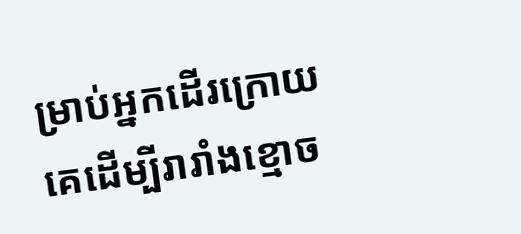ម្រាប់អ្នកដើរក្រោយគេដើម្បីរារាំងខ្មោច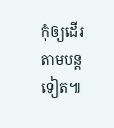កុំឲ្យដើរតាមបន្តទៀត៕